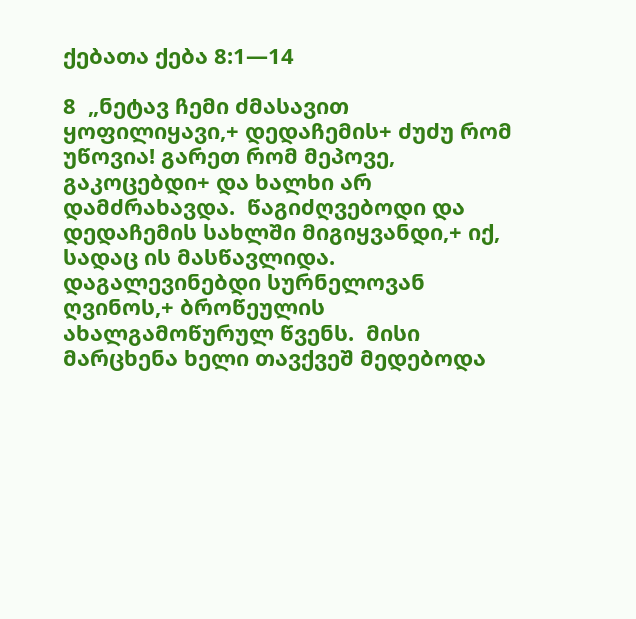ქებათა ქება 8:1—14

8  „ნეტავ ჩემი ძმასავით ყოფილიყავი,+ დედაჩემის+ ძუძუ რომ უწოვია! გარეთ რომ მეპოვე, გაკოცებდი+ და ხალხი არ დამძრახავდა.  წაგიძღვებოდი და დედაჩემის სახლში მიგიყვანდი,+ იქ, სადაც ის მასწავლიდა. დაგალევინებდი სურნელოვან ღვინოს,+ ბროწეულის ახალგამოწურულ წვენს.  მისი მარცხენა ხელი თავქვეშ მედებოდა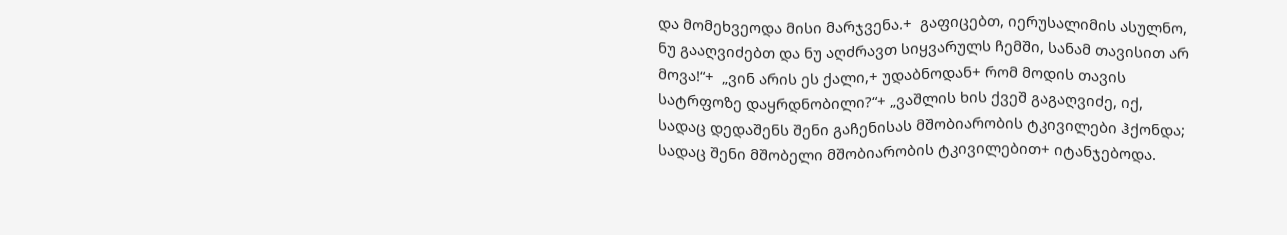და მომეხვეოდა მისი მარჯვენა.+  გაფიცებთ, იერუსალიმის ასულნო, ნუ გააღვიძებთ და ნუ აღძრავთ სიყვარულს ჩემში, სანამ თავისით არ მოვა!“+  „ვინ არის ეს ქალი,+ უდაბნოდან+ რომ მოდის თავის სატრფოზე დაყრდნობილი?“+ „ვაშლის ხის ქვეშ გაგაღვიძე, იქ, სადაც დედაშენს შენი გაჩენისას მშობიარობის ტკივილები ჰქონდა; სადაც შენი მშობელი მშობიარობის ტკივილებით+ იტანჯებოდა.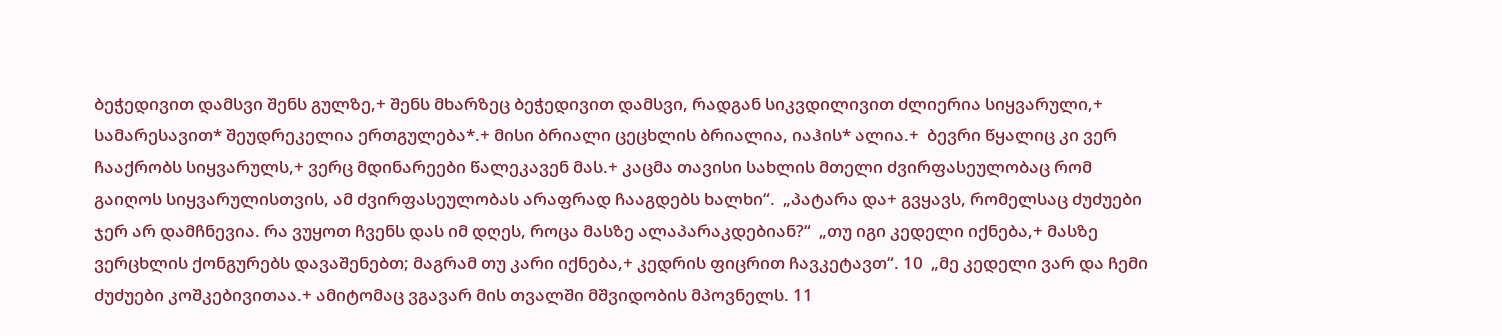ბეჭედივით დამსვი შენს გულზე,+ შენს მხარზეც ბეჭედივით დამსვი, რადგან სიკვდილივით ძლიერია სიყვარული,+ სამარესავით* შეუდრეკელია ერთგულება*.+ მისი ბრიალი ცეცხლის ბრიალია, იაჰის* ალია.+  ბევრი წყალიც კი ვერ ჩააქრობს სიყვარულს,+ ვერც მდინარეები წალეკავენ მას.+ კაცმა თავისი სახლის მთელი ძვირფასეულობაც რომ გაიღოს სიყვარულისთვის, ამ ძვირფასეულობას არაფრად ჩააგდებს ხალხი“.  „პატარა და+ გვყავს, რომელსაც ძუძუები ჯერ არ დამჩნევია. რა ვუყოთ ჩვენს დას იმ დღეს, როცა მასზე ალაპარაკდებიან?“  „თუ იგი კედელი იქნება,+ მასზე ვერცხლის ქონგურებს დავაშენებთ; მაგრამ თუ კარი იქნება,+ კედრის ფიცრით ჩავკეტავთ“. 10  „მე კედელი ვარ და ჩემი ძუძუები კოშკებივითაა.+ ამიტომაც ვგავარ მის თვალში მშვიდობის მპოვნელს. 11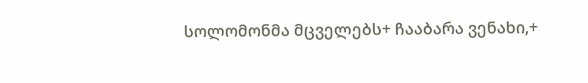სოლომონმა მცველებს+ ჩააბარა ვენახი,+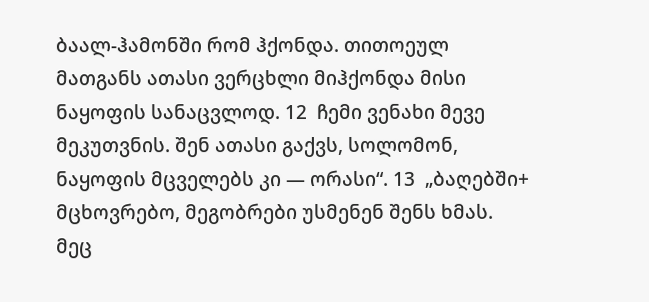ბაალ-ჰამონში რომ ჰქონდა. თითოეულ მათგანს ათასი ვერცხლი მიჰქონდა მისი ნაყოფის სანაცვლოდ. 12  ჩემი ვენახი მევე მეკუთვნის. შენ ათასი გაქვს, სოლომონ, ნაყოფის მცველებს კი — ორასი“. 13  „ბაღებში+ მცხოვრებო, მეგობრები უსმენენ შენს ხმას. მეც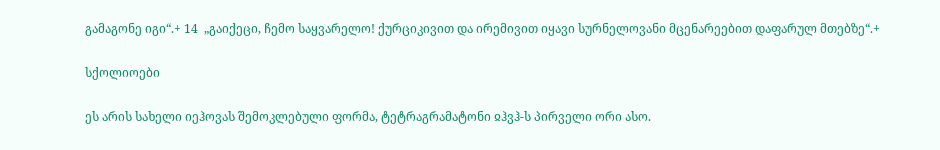გამაგონე იგი“.+ 14  „გაიქეცი, ჩემო საყვარელო! ქურციკივით და ირემივით იყავი სურნელოვანი მცენარეებით დაფარულ მთებზე“.+

სქოლიოები

ეს არის სახელი იეჰოვას შემოკლებული ფორმა, ტეტრაგრამატონი ჲჰვჰ-ს პირველი ორი ასო.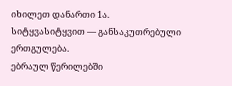იხილეთ დანართი 1ა.
სიტყვასიტყვით — განსაკუთრებული ერთგულება.
ებრაულ წერილებში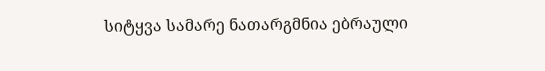სიტყვა სამარე ნათარგმნია ებრაული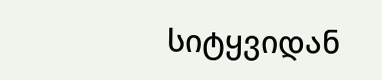სიტყვიდან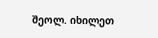შეოლ. იხილეთ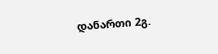დანართი 2გ.